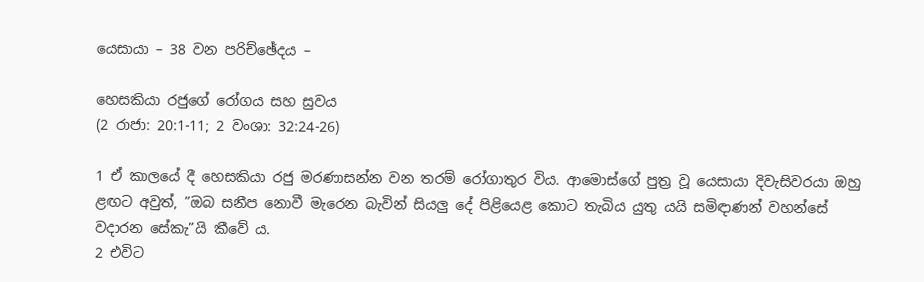යෙසායා – 38 වන පරිච්ඡේදය –

හෙසකියා රජුගේ රෝගය සහ සුවය
(2 රාජා: 20:1-11; 2 වංශා: 32:24-26)

1 ඒ කාලයේ දී හෙසකියා රජු මරණාසන්න වන තරම් රෝගාතුර විය. ආමොස්ගේ පුත්‍ර වූ යෙසායා දිවැසිවරයා ඔහු ළඟට අවුත්, ”ඔබ සනීප නොවී මැරෙන බැවින් සියලු දේ පිළියෙළ කොට තැබිය යුතු යයි සමිඳාණන් වහන්සේ වදාරන සේකැ”යි කීවේ ය.
2 එවිට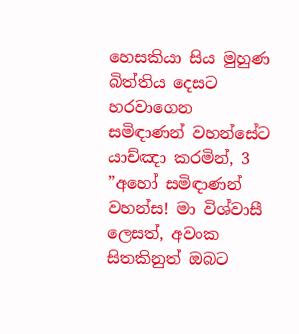හෙසකියා සිය මුහුණ බිත්තිය දෙසට හරවාගෙන සමිඳාණන් වහන්සේට යාච්ඤා කරමින්, 3 ”අහෝ සමිඳාණන් වහන්ස! මා විශ්වාසී ලෙසත්, අවංක සිතකිනුත් ඔබට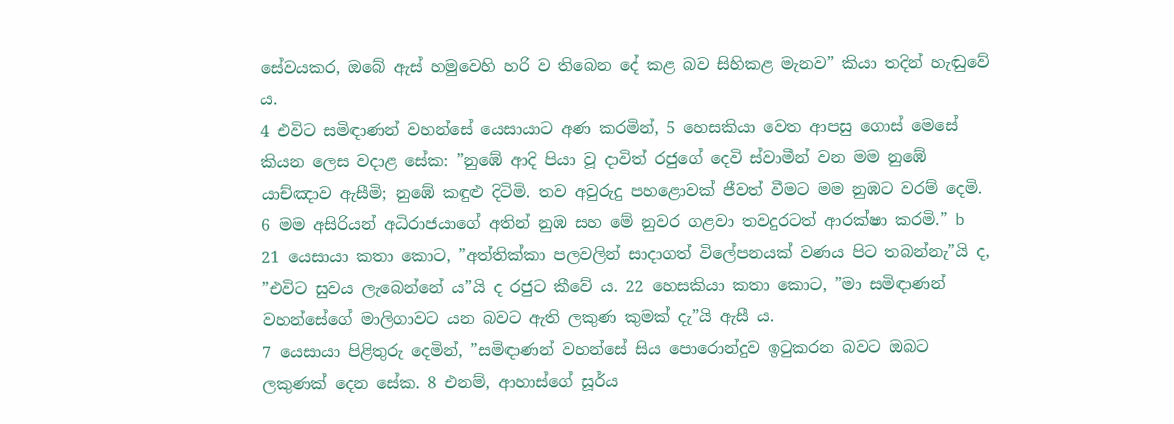සේවයකර, ඔබේ ඇස් හමුවෙහි හරි ව තිබෙන දේ කළ බව සිහිකළ මැනව” කියා තදින් හැඬුවේ ය.
4 එවිට සමිඳාණන් වහන්සේ යෙසායාට අණ කරමින්, 5 හෙසකියා වෙත ආපසු ගොස් මෙසේ කියන ලෙස වදාළ සේක: ”නුඹේ ආදි පියා වූ දාවිත් රජුගේ දෙවි ස්වාමීන් වන මම නුඹේ යාච්ඤාව ඇසීමි; නුඹේ කඳුළු දිටිමි. තව අවුරුදු පහළොවක් ජීවත් වීමට මම නුඹට වරම් දෙමි. 6 මම අසිරියන් අධිරාජයාගේ අතින් නුඹ සහ මේ නුවර ගළවා තවදුරටත් ආරක්ෂා කරමි.” b
21 යෙසායා කතා කොට, ”අත්තික්කා පලවලින් සාදාගත් විලේපනයක් වණය පිට තබන්නැ”යි ද, ”එවිට සුවය ලැබෙන්නේ ය”යි ද රජුට කීවේ ය. 22 හෙසකියා කතා කොට, ”මා සමිඳාණන් වහන්සේගේ මාලිගාවට යන බවට ඇති ලකුණ කුමක් දැ”යි ඇසී ය.
7 යෙසායා පිළිතුරු දෙමින්, ”සමිඳාණන් වහන්සේ සිය පොරොන්දුව ඉටුකරන බවට ඔබට ලකුණක් දෙන සේක. 8 එනම්, ආහාස්ගේ සූර්ය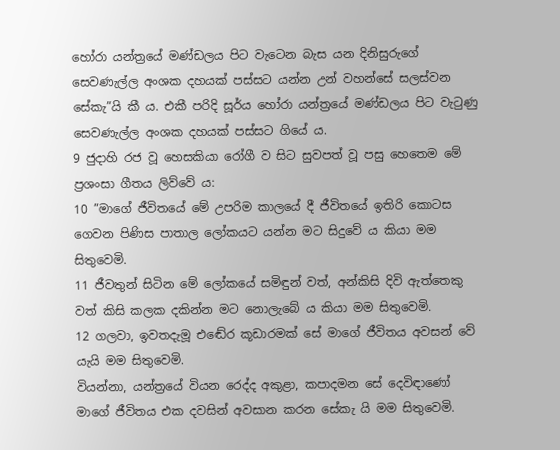හෝරා යන්ත්‍රයේ මණ්ඩලය පිට වැටෙන බැස යන දිනිසුරුගේ සෙවණැල්ල අංශක දහයක් පස්සට යන්න උන් වහන්සේ සලස්වන සේකැ”යි කී ය. එකී පරිදි සූර්ය හෝරා යන්ත්‍රයේ මණ්ඩලය පිට වැටුණු සෙවණැල්ල අංශක දහයක් පස්සට ගියේ ය.
9 ජුදාහි රජ වූ හෙසකියා රෝගී ව සිට සුවපත් වූ පසු හෙතෙම මේ ප්‍රශංසා ගීතය ලිව්වේ ය:
10 ”මාගේ ජීවිතයේ මේ උපරිම කාලයේ දී ජීවිතයේ ඉතිරි කොටස ගෙවන පිණිස පාතාල ලෝකයට යන්න මට සිදුවේ ය කියා මම සිතුවෙමි.
11 ජීවතුන් සිටින මේ ලෝකයේ සමිඳුන් වත්, අන්කිසි දිවි ඇත්තෙකු වත් කිසි කලක දකින්න මට නොලැබේ ය කියා මම සිතුවෙමි.
12 ගලවා, ඉවතදැමූ එඬේර කූඩාරමක් සේ මාගේ ජීවිතය අවසන් වේ යැයි මම සිතුවෙමි.
වියන්නා, යන්ත්‍රයේ වියන රෙද්ද අකුළා, කපාදමන සේ දෙවිඳාණෝ මාගේ ජීවිතය එක දවසින් අවසාන කරන සේකැ යි මම සිතුවෙමි.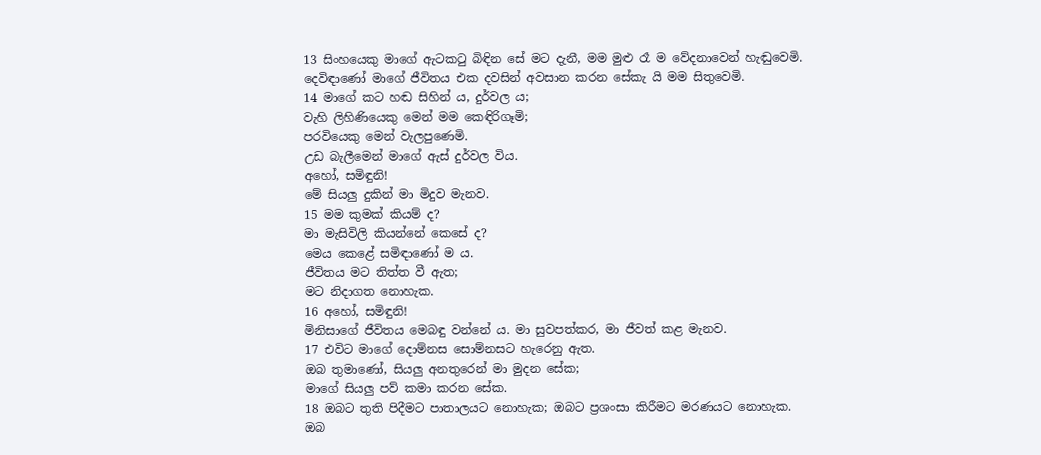13 සිංහයෙකු මාගේ ඇටකටු බිඳින සේ මට දැනී, මම මුළු රෑ ම වේදනාවෙන් හැඬුවෙමි.
දෙවිඳාණෝ මාගේ ජීවිතය එක දවසින් අවසාන කරන සේකැ යි මම සිතුවෙමි.
14 මාගේ කට හඬ සිහින් ය, දුර්වල ය;
වැහි ලිහිණියෙකු මෙන් මම කෙඳිරිගෑමි;
පරවියෙකු මෙන් වැලපුණෙමි.
උඩ බැලීමෙන් මාගේ ඇස් දුර්වල විය.
අහෝ, සමිඳුනි!
මේ සියලු දුකින් මා මිදුව මැනව.
15 මම කුමක් කියම් ද?
මා මැසිවිලි කියන්නේ කෙසේ ද?
මෙය කෙළේ සමිඳාණෝ ම ය.
ජීවිතය මට තිත්ත වී ඇත;
මට නිදාගත නොහැක.
16 අහෝ, සමිඳුනි!
මිනිසාගේ ජීවිතය මෙබඳු වන්නේ ය. මා සුවපත්කර, මා ජීවත් කළ මැනව.
17 එවිට මාගේ දොම්නස සොම්නසට හැරෙනු ඇත.
ඔබ තුමාණෝ, සියලු අනතුරෙන් මා මුදන සේක;
මාගේ සියලු පව් කමා කරන සේක.
18 ඔබට තුති පිදීමට පාතාලයට නොහැක; ඔබට ප්‍රශංසා කිරීමට මරණයට නොහැක.
ඔබ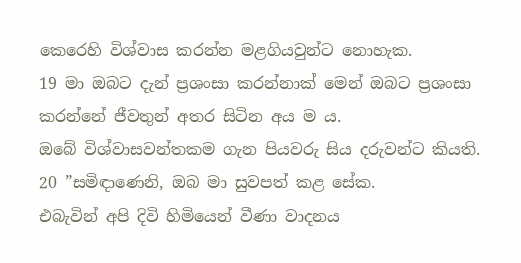කෙරෙහි විශ්වාස කරන්න මළගියවුන්ට නොහැක.
19 මා ඔබට දැන් ප්‍රශංසා කරන්නාක් මෙන් ඔබට ප්‍රශංසා කරන්නේ ජීවතුන් අතර සිටින අය ම ය.
ඔබේ විශ්වාසවන්තකම ගැන පියවරු සිය දරුවන්ට කියති.
20 ”සමිඳාණෙනි, ඔබ මා සුවපත් කළ සේක.
එබැවින් අපි දිවි හිමියෙන් වීණා වාදනය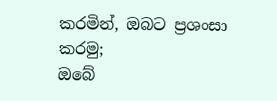කරමින්, ඔබට ප්‍රශංසා කරමු;
ඔබේ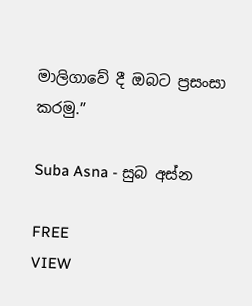මාලිගාවේ දී ඔබට ප්‍රසංසා කරමු.”

Suba Asna - සුබ අස්න

FREE
VIEW